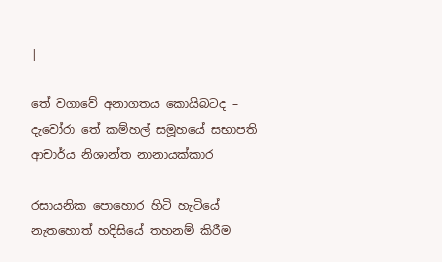|

තේ වගාවේ අනාගතය කොයිබටද – දැවෝරා තේ කම්හල් සමූහයේ සභාපති ආචාර්ය නිශාන්ත නානායක්කාර

රසායනික පොහොර හිටි හැටියේ නැතහොත් හදිසියේ තහනම් කිරීම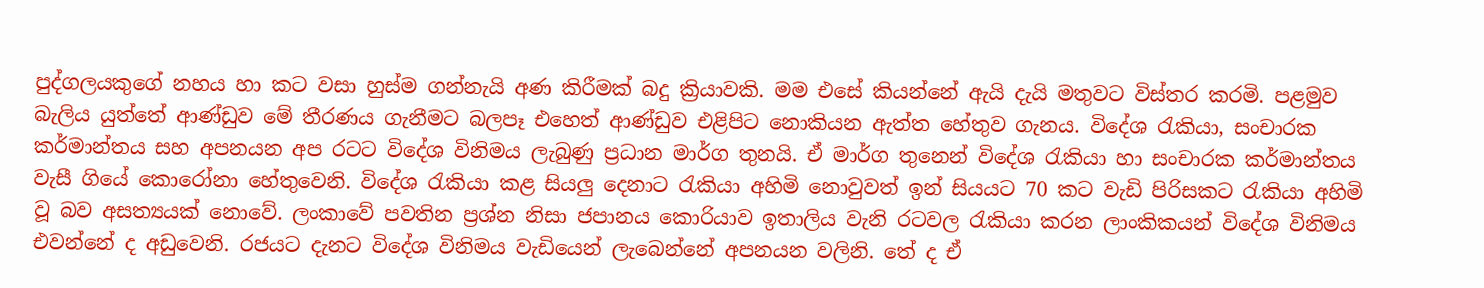පුද්ගලයකුගේ නහය හා කට වසා හුස්ම ගන්නැයි අණ කිරීමක් බදු ක්‍රියාවකි. මම එසේ කියන්නේ ඇයි දැයි මතුවට විස්තර කරමි. පළමුව බැලිය යුත්තේ ආණ්ඩුව මේ තීරණය ගැනීමට බලපෑ එහෙත් ආණ්ඩුව එළිපිට නොකියන ඇත්ත හේතුව ගැනය. විදේශ රැකියා, සංචාරක කර්මාන්තය සහ අපනයන අප රටට විදේශ විනිමය ලැබුණු ප්‍රධාන මාර්ග තුනයි. ඒ මාර්ග තුනෙන් විදේශ රැකියා හා සංචාරක කර්මාන්තය වැසී ගියේ කොරෝනා හේතුවෙනි. විදේශ රැකියා කළ සියලු දෙනාට රැකියා අහිමි නොවුවත් ඉන් සියයට 70 කට වැඩි පිරිසකට රැකියා අහිමි වූ බව අසත්‍යයක් නොවේ. ලංකාවේ පවතින ප්‍රශ්න නිසා ජපානය කොරියාව ඉතාලිය වැනි රටවල රැකියා කරන ලාංකිකයන් විදේශ විනිමය එවන්නේ ද අඩුවෙනි. රජයට දැනට විදේශ විනිමය වැඩියෙන් ලැබෙන්නේ අපනයන වලිනි. තේ ද ඒ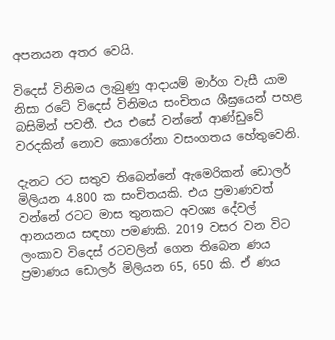අපනයන අතර වෙයි.

විදෙස් විනිමය ලැබුණු ආදායම් මාර්ග වැසී යාම නිසා රටේ විදෙස් විනිමය සංචිතය ශීඝ්‍රයෙන් පහළ බසිමින් පවතී. එය එසේ වන්නේ ආණ්ඩුවේ වරදකින් නොව කොරෝනා වසංගතය හේතුවෙනි.

දැනට රට සතුව තිබෙන්නේ ඇමෙරිකන් ඩොලර් මිලියන 4.800 ක සංචිතයකි. එය ප්‍රමාණවත් වන්නේ රටට මාස තුනකට අවශ්‍ය දේවල් ආනයනය සඳහා පමණකි. 2019 වසර වන විට ලංකාව විදෙස් රටවලින් ගෙන තිබෙන ණය ප්‍රමාණය ඩොලර් මිලියන 65, 650 කි. ඒ ණය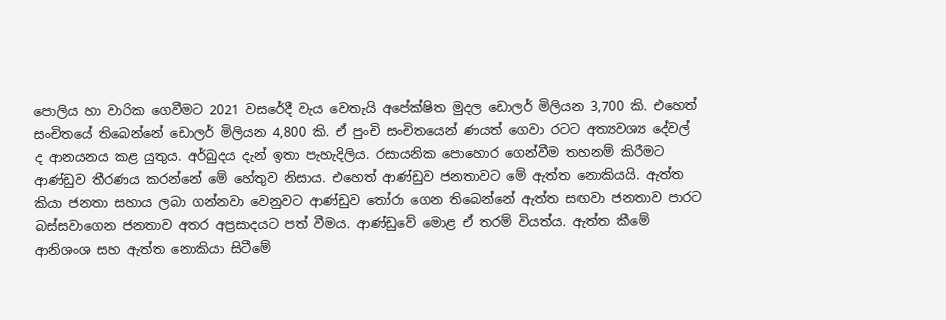පොලිය හා වාරික ගෙවීමට 2021 වසරේදී වැය වෙතැයි අපේක්ෂිත මුදල ඩොලර් මිලියන 3,700 කි. එහෙත් සංචිතයේ තිබෙන්නේ ඩොලර් මිලියන 4,800 කි. ඒ පුංචි සංචිතයෙන් ණයත් ගෙවා රටට අත්‍යවශ්‍ය දේවල් ද ආනයනය කළ යුතුය. අර්බුදය දැන් ඉතා පැහැදිලිය. රසායනික පොහොර ගෙන්වීම තහනම් කිරීමට ආණ්ඩුව තීරණය කරන්නේ මේ හේතුව නිසාය. එහෙත් ආණ්ඩුව ජනතාවට මේ ඇත්ත නොකියයි. ඇත්ත කියා ජනතා සහාය ලබා ගන්නවා වෙනුවට ආණ්ඩුව තෝරා ගෙන තිබෙන්නේ ඇත්ත සඟවා ජනතාව පාරට බස්සවාගෙන ජනතාව අතර අප්‍රසාදයට පත් වීමය. ආණ්ඩුවේ මොළ ඒ තරම් වියත්ය. ඇත්ත කීමේ ආනිශංශ සහ ඇත්ත නොකියා සිටීමේ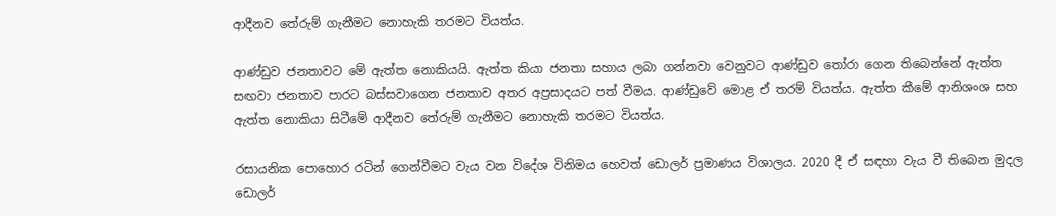ආදීනව තේරුම් ගැනීමට නොහැකි තරමට වියත්ය.

ආණ්ඩුව ජනතාවට මේ ඇත්ත නොකියයි. ඇත්ත කියා ජනතා සහාය ලබා ගන්නවා වෙනුවට ආණ්ඩුව තෝරා ගෙන තිබෙන්නේ ඇත්ත සඟවා ජනතාව පාරට බස්සවාගෙන ජනතාව අතර අප්‍රසාදයට පත් වීමය. ආණ්ඩුවේ මොළ ඒ තරම් වියත්ය. ඇත්ත කීමේ ආනිශංශ සහ ඇත්ත නොකියා සිටීමේ ආදීනව තේරුම් ගැනීමට නොහැකි තරමට වියත්ය.

රසායනික පොහොර රටින් ගෙන්වීමට වැය වන විදේශ විනිමය හෙවත් ඩොලර් ප්‍රමාණය විශාලය. 2020 දී ඒ සඳහා වැය වී තිබෙන මුදල ඩොලර්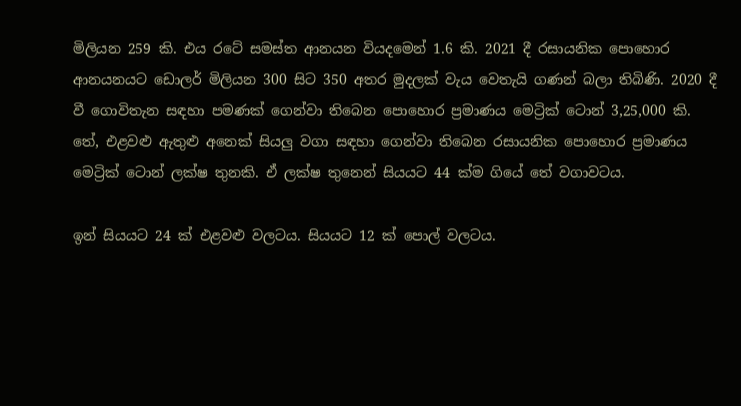මිලියන 259 කි. එය රටේ සමස්ත ආනයන වියදමෙන් 1.6 කි. 2021 දී රසායනික පොහොර ආනයනයට ඩොලර් මිලියන 300 සිට 350 අතර මුදලක් වැය වෙතැයි ගණන් බලා තිබිණි. 2020 දී වී ගොවිතැන සඳහා පමණක් ගෙන්වා තිබෙන පොහොර ප්‍රමාණය මෙට්‍රික් ටොන් 3,25,000 කි. තේ, එළවළු ඇතුළු අනෙක් සියලු වගා සඳහා ගෙන්වා තිබෙන රසායනික පොහොර ප්‍රමාණය මෙට්‍රික් ටොන් ලක්ෂ තුනකි. ඒ ලක්ෂ තුනෙන් සියයට 44 ක්ම ගියේ තේ වගාවටය.

ඉන් සියයට 24 ක් එළවළු වලටය. සියයට 12 ක් පොල් වලටය.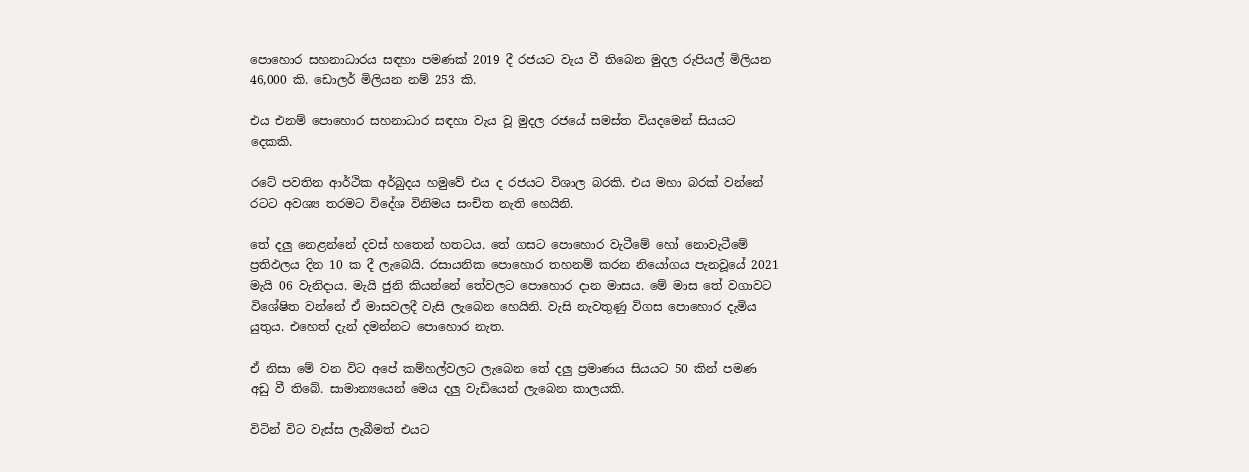පොහොර සහනාධාරය සඳහා පමණක් 2019 දී රජයට වැය වී තිබෙන මුදල රුපියල් මිලියන 46,000 කි. ඩොලර් මිලියන නම් 253 කි.

එය එනම් පොහොර සහනාධාර සඳහා වැය වූ මුදල රජයේ සමස්ත වියදමෙන් සියයට දෙකකි.

රටේ පවතින ආර්ථික අර්බුදය හමුවේ එය ද රජයට විශාල බරකි. එය මහා බරක් වන්නේ රටට අවශ්‍ය තරමට විදේශ විනිමය සංචිත නැති හෙයිනි.

තේ දලු නෙළන්නේ දවස් හතෙන් හතටය. තේ ගසට පොහොර වැටීමේ හෝ නොවැටීමේ ප්‍රතිඵලය දින 10 ක දී ලැබෙයි. රසායනික පොහොර තහනම් කරන නියෝගය පැනවූයේ 2021 මැයි 06 වැනිදාය. මැයි ජුනි කියන්නේ තේවලට පොහොර දාන මාසය. මේ මාස තේ වගාවට විශේෂිත වන්නේ ඒ මාසවලදී වැසි ලැබෙන හෙයිනි. වැසි නැවතුණු විගස පොහොර දැමිය යුතුය. එහෙත් දැන් දමන්නට පොහොර නැත.

ඒ නිසා මේ වන විට අපේ කම්හල්වලට ලැබෙන තේ දලු ප්‍රමාණය සියයට 50 කින් පමණ අඩු වී තිබේ. සාමාන්‍යයෙන් මෙය දලු වැඩියෙන් ලැබෙන කාලයකි.

විටින් විට වැස්ස ලැබීමත් එයට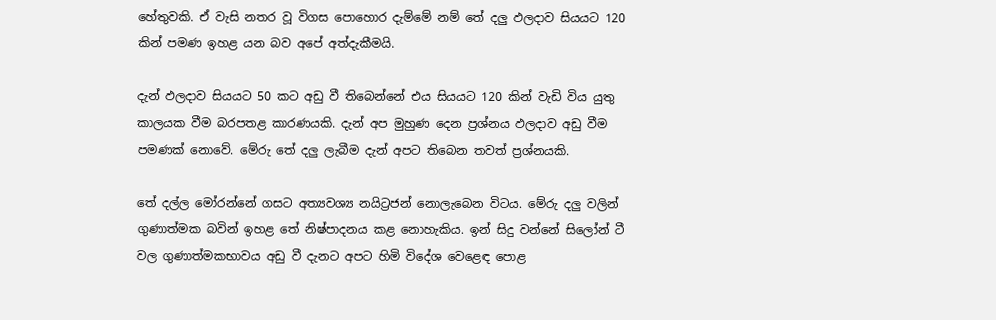හේතුවකි. ඒ වැසි නතර වූ විගස පොහොර දැම්මේ නම් තේ දලු ඵලදාව සියයට 120 කින් පමණ ඉහළ යන බව අපේ අත්දැකීමයි.

දැන් ඵලදාව සියයට 50 කට අඩු වී තිබෙන්නේ එය සියයට 120 කින් වැඩි විය යුතු කාලයක වීම බරපතළ කාරණයකි. දැන් අප මුහුණ දෙන ප්‍රශ්නය ඵලදාව අඩු වීම පමණක් නොවේ. මේරු තේ දලු ලැබීම දැන් අපට තිබෙන තවත් ප්‍රශ්නයකි.

තේ දල්ල මෝරන්නේ ගසට අත්‍යවශ්‍ය නයිට්‍රජන් නොලැබෙන විටය. මේරු දලු වලින් ගුණාත්මක බවින් ඉහළ තේ නිෂ්පාදනය කළ නොහැකිය. ඉන් සිදු වන්නේ සිලෝන් ටී වල ගුණාත්මකභාවය අඩු වී දැනට අපට හිමි විදේශ වෙළෙඳ පොළ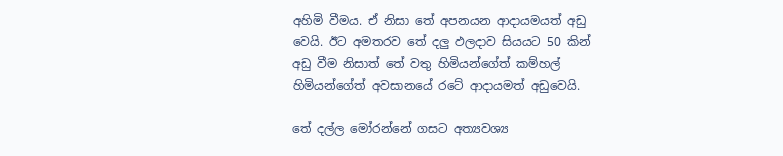අහිමි වීමය. ඒ නිසා තේ අපනයන ආදායමයත් අඩු වෙයි. ඊට අමතරව තේ දලු ඵලදාව සියයට 50 කින් අඩු වීම නිසාත් තේ වතු හිමියන්ගේත් කම්හල් හිමියන්ගේත් අවසානයේ රටේ ආදායමත් අඩුවෙයි.

තේ දල්ල මෝරන්නේ ගසට අත්‍යවශ්‍ය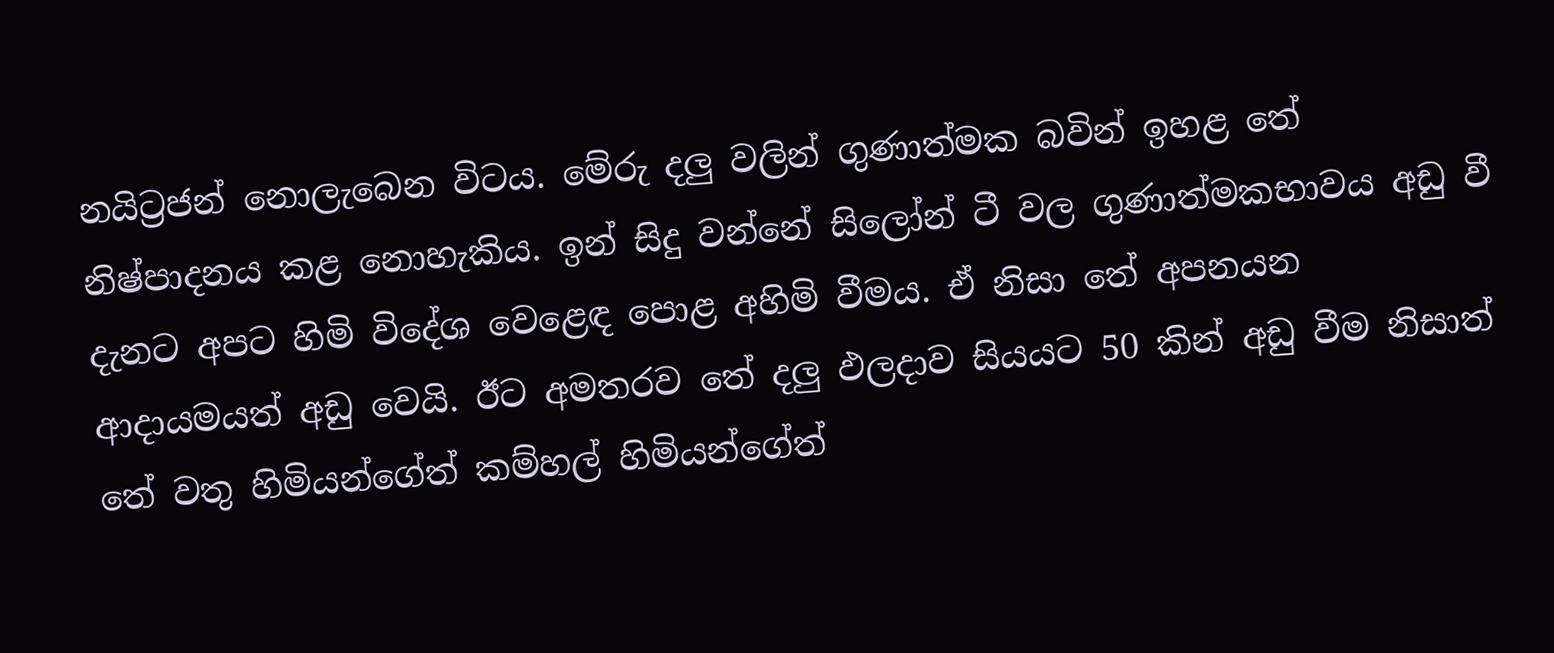නයිට්‍රජන් නොලැබෙන විටය. මේරු දලු වලින් ගුණාත්මක බවින් ඉහළ තේ නිෂ්පාදනය කළ නොහැකිය. ඉන් සිදු වන්නේ සිලෝන් ටී වල ගුණාත්මකභාවය අඩු වී දැනට අපට හිමි විදේශ වෙළෙඳ පොළ අහිමි වීමය. ඒ නිසා තේ අපනයන ආදායමයත් අඩු වෙයි. ඊට අමතරව තේ දලු ඵලදාව සියයට 50 කින් අඩු වීම නිසාත් තේ වතු හිමියන්ගේත් කම්හල් හිමියන්ගේත්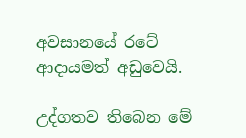අවසානයේ රටේ ආදායමත් අඩුවෙයි.

උද්ගතව තිබෙන මේ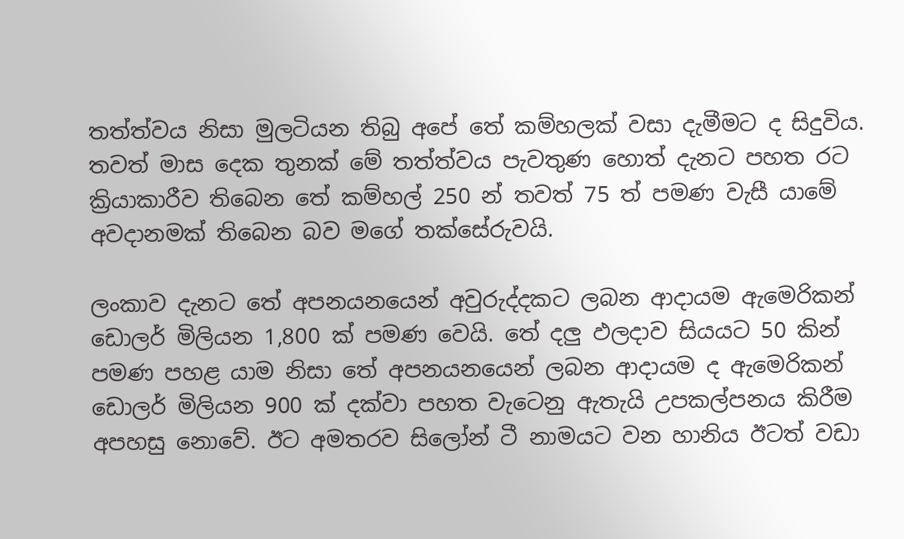තත්ත්වය නිසා මුලටියන තිබු අපේ තේ කම්හලක් වසා දැමීමට ද සිදුවිය. තවත් මාස දෙක තුනක් මේ තත්ත්වය පැවතුණ හොත් දැනට පහත රට ක්‍රියාකාරීව තිබෙන තේ කම්හල් 250 න් තවත් 75 ත් පමණ වැසී යාමේ අවදානමක් තිබෙන බව මගේ තක්සේරුවයි.

ලංකාව දැනට තේ අපනයනයෙන් අවුරුද්දකට ලබන ආදායම ඇමෙරිකන් ඩොලර් මිලියන 1,800 ක් පමණ වෙයි. තේ දලු ඵලදාව සියයට 50 කින් පමණ පහළ යාම නිසා තේ අපනයනයෙන් ලබන ආදායම ද ඇමෙරිකන් ඩොලර් මිලියන 900 ක් දක්වා පහත වැටෙනු ඇතැයි උපකල්පනය කිරීම අපහසු නොවේ. ඊට අමතරව සිලෝන් ටී නාමයට වන හානිය ඊටත් වඩා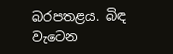බරපතළය. බිඳ වැටෙන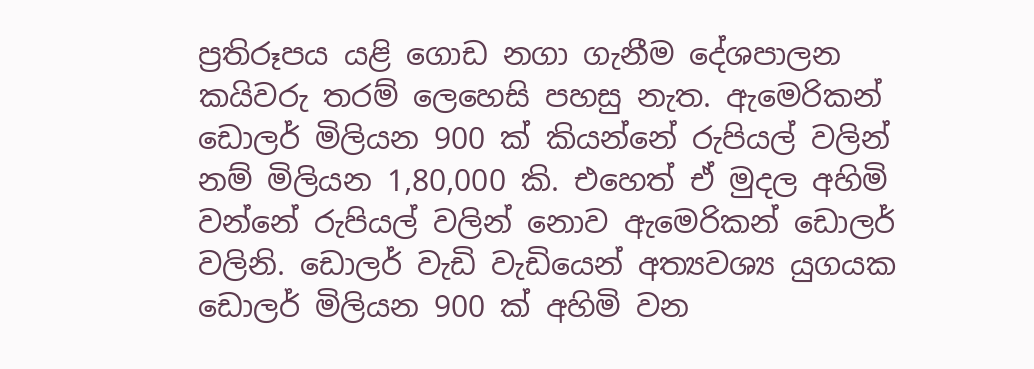ප්‍රතිරූපය යළි ගොඩ නගා ගැනීම දේශපාලන කයිවරු තරම් ලෙහෙසි පහසු නැත. ඇමෙරිකන් ඩොලර් මිලියන 900 ක් කියන්නේ රුපියල් වලින් නම් මිලියන 1,80,000 කි. එහෙත් ඒ මුදල අහිමි වන්නේ රුපියල් වලින් නොව ඇමෙරිකන් ඩොලර් වලිනි. ඩොලර් වැඩි වැඩියෙන් අත්‍යවශ්‍ය යුගයක ඩොලර් මිලියන 900 ක් අහිමි වන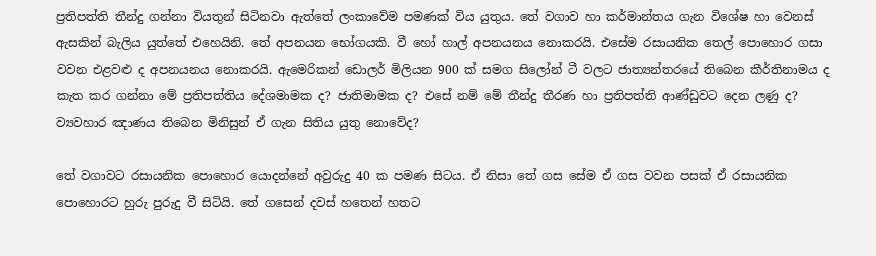ප්‍රතිපත්ති තීන්දු ගන්නා වියතුන් සිටිනවා ඇත්තේ ලංකාවේම පමණක් විය යුතුය. තේ වගාව හා කර්මාන්තය ගැන විශේෂ හා වෙනස් ඇසකින් බැලිය යුත්තේ එහෙයිනි. තේ අපනයන භෝගයකි. වී හෝ හාල් අපනයනය නොකරයි. එසේම රසායනික තෙල් පොහොර ගසා වවන එළවළු ද අපනයනය නොකරයි. ඇමෙරිකන් ඩොලර් මිලියන 900 ක් සමග සිලෝන් ටී වලට ජාත්‍යන්තරයේ තිබෙන කීර්තිනාමය ද කැත කර ගන්නා මේ ප්‍රතිපත්තිය දේශමාමක ද? ජාතිමාමක ද? එසේ නම් මේ තීන්දු තීරණ හා ප්‍රතිපත්ති ආණ්ඩුවට දෙන ලණු ද? ව්‍යවහාර ඤාණය තිබෙන මිනිසුන් ඒ ගැන සිතිය යුතු නොවේද?

තේ වගාවට රසායනික පොහොර යොදන්නේ අවුරුදු 40 ක පමණ සිටය. ඒ නිසා තේ ගස සේම ඒ ගස වවන පසක් ඒ රසායනික පොහොරට හුරු පුරුදු වී සිටියි. තේ ගසෙන් දවස් හතෙන් හතට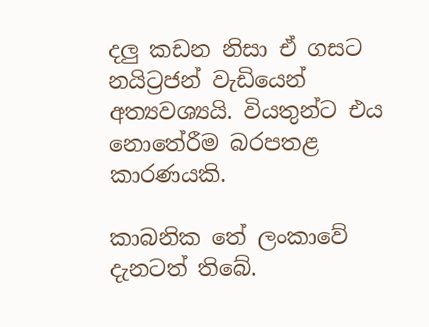දලු කඩන නිසා ඒ ගසට නයිට්‍රජන් වැඩියෙන් අත්‍යවශ්‍යයි. වියතුන්ට එය නොතේරීම බරපතළ කාරණයකි.

කාබනික තේ ලංකාවේ දැනටත් තිබේ.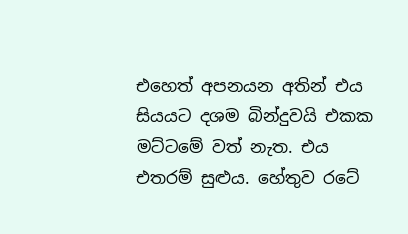එහෙත් අපනයන අතින් එය සියයට දශම බින්දුවයි එකක මට්ටමේ වත් නැත. එය එතරම් සුළුය. හේතුව රටේ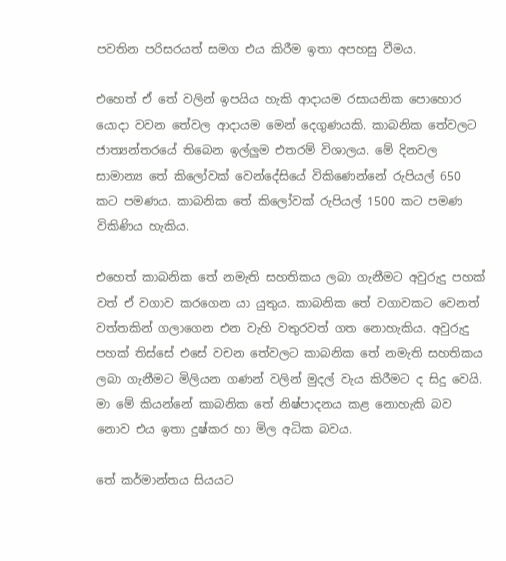පවතින පරිසරයත් සමග එය කිරීම ඉතා අපහසු වීමය.

එහෙත් ඒ තේ වලින් ඉපයිය හැකි ආදායම රසායනික පොහොර යොදා වවන තේවල ආදායම මෙන් දෙගුණයකි. කාබනික තේවලට ජාත්‍යන්තරයේ තිබෙන ඉල්ලුම එතරම් විශාලය. මේ දිනවල සාමාන්‍ය තේ කිලෝවක් වෙන්දේසියේ විකිණෙන්නේ රුපියල් 650 කට පමණය. කාබනික තේ කිලෝවක් රුපියල් 1500 කට පමණ විකිණිය හැකිය.

එහෙත් කාබනික තේ නමැති සහතිකය ලබා ගැනීමට අවුරුදු පහක් වත් ඒ වගාව කරගෙන යා යුතුය. කාබනික තේ වගාවකට වෙනත් වත්තකින් ගලාගෙන එන වැහි වතුරවත් ගත නොහැකිය. අවුරුදු පහක් තිස්සේ එසේ වචන තේවලට කාබනික තේ නමැති සහතිකය ලබා ගැනීමට මිලියන ගණන් වලින් මුදල් වැය කිරීමට ද සිදු වෙයි. මා මේ කියන්නේ කාබනික තේ නිෂ්පාදනය කළ නොහැකි බව නොව එය ඉතා දුෂ්කර හා මිල අධික බවය.

තේ කර්මාන්තය සියයට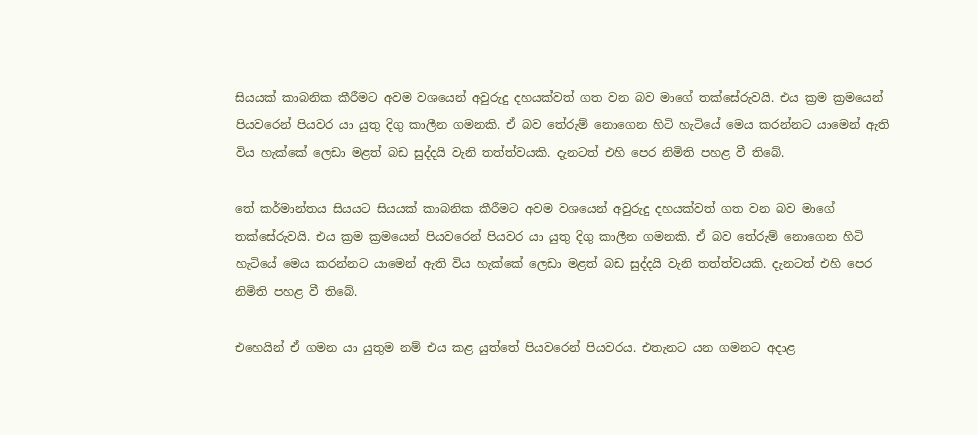සියයක් කාබනික කීරීමට අවම වශයෙන් අවුරුදු දහයක්වත් ගත වන බව මාගේ තක්සේරුවයි. එය ක්‍රම ක්‍රමයෙන් පියවරෙන් පියවර යා යුතු දිගු කාලීන ගමනකි. ඒ බව තේරුම් නොගෙන හිටි හැටියේ මෙය කරන්නට යාමෙන් ඇති විය හැක්කේ ලෙඩා මළත් බඩ සුද්දයි වැනි තත්ත්වයකි. දැනටත් එහි පෙර නිමිති පහළ වී තිබේ.

තේ කර්මාන්තය සියයට සියයක් කාබනික කීරීමට අවම වශයෙන් අවුරුදු දහයක්වත් ගත වන බව මාගේ තක්සේරුවයි. එය ක්‍රම ක්‍රමයෙන් පියවරෙන් පියවර යා යුතු දිගු කාලීන ගමනකි. ඒ බව තේරුම් නොගෙන හිටි හැටියේ මෙය කරන්නට යාමෙන් ඇති විය හැක්කේ ලෙඩා මළත් බඩ සුද්දයි වැනි තත්ත්වයකි. දැනටත් එහි පෙර නිමිති පහළ වී තිබේ.

එහෙයින් ඒ ගමන යා යුතුම නම් එය කළ යුත්තේ පියවරෙන් පියවරය. එතැනට යන ගමනට අදාළ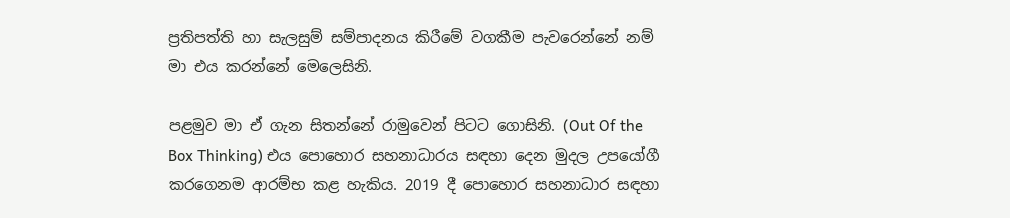ප්‍රතිපත්ති හා සැලසුම් සම්පාදනය කිරීමේ වගකීම පැවරෙන්නේ නම් මා එය කරන්නේ මෙලෙසිනි.

පළමුව මා ඒ ගැන සිතන්නේ රාමුවෙන් පිටට ගොසිනි. (Out Of the Box Thinking) එය පොහොර සහනාධාරය සඳහා දෙන මුදල උපයෝගී කරගෙනම ආරම්භ කළ හැකිය. 2019 දී පොහොර සහනාධාර සඳහා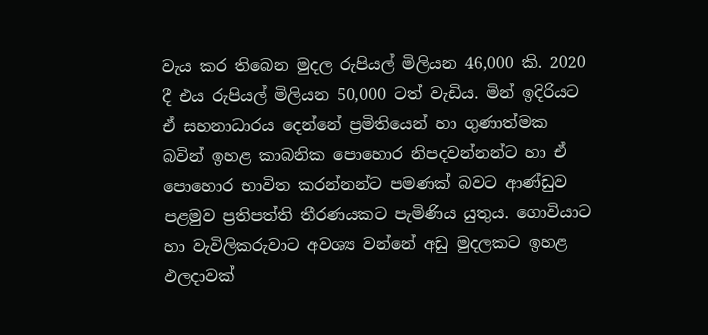වැය කර තිබෙන මුදල රුපියල් මිලියන 46,000 කි. 2020 දී එය රුපියල් මිලියන 50,000 ටත් වැඩිය. මින් ඉදිරියට ඒ සහනාධාරය දෙන්නේ ප්‍රමිතියෙන් හා ගුණාත්මක බවින් ඉහළ කාබනික පොහොර නිපදවන්නන්ට හා ඒ පොහොර භාවිත කරන්නන්ට පමණක් බවට ආණ්ඩුව පළමුව ප්‍රතිපත්ති තීරණයකට පැමිණිය යුතුය. ගොවියාට හා වැවිලිකරුවාට අවශ්‍ය වන්නේ අඩු මුදලකට ඉහළ ඵලදාවක්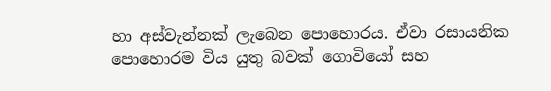හා අස්වැන්නක් ලැබෙන පොහොරය. ඒවා රසායනික පොහොරම විය යුතු බවක් ගොවියෝ සහ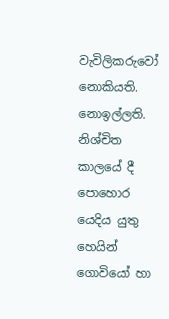වැවිලිකරුවෝ නොකියති. නොඉල්ලති. නිශ්චිත කාලයේ දී පොහොර යෙදිය යුතු හෙයින් ගොවියෝ හා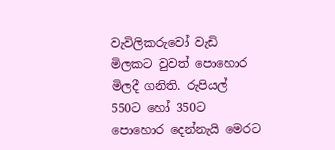වැවිලිකරුවෝ වැඩි මිලකට වුවත් පොහොර මිලදී ගනිති. රුපියල් 550ට හෝ 350ට පොහොර දෙන්නැයි මෙරට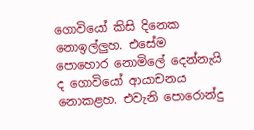ගොවියෝ කිසි දිනෙක නොඉල්ලුහ. එසේම පොහොර නොමිලේ දෙන්නැයි ද ගොවියෝ ආයාචනය නොකළහ. එවැනි පොරොන්දු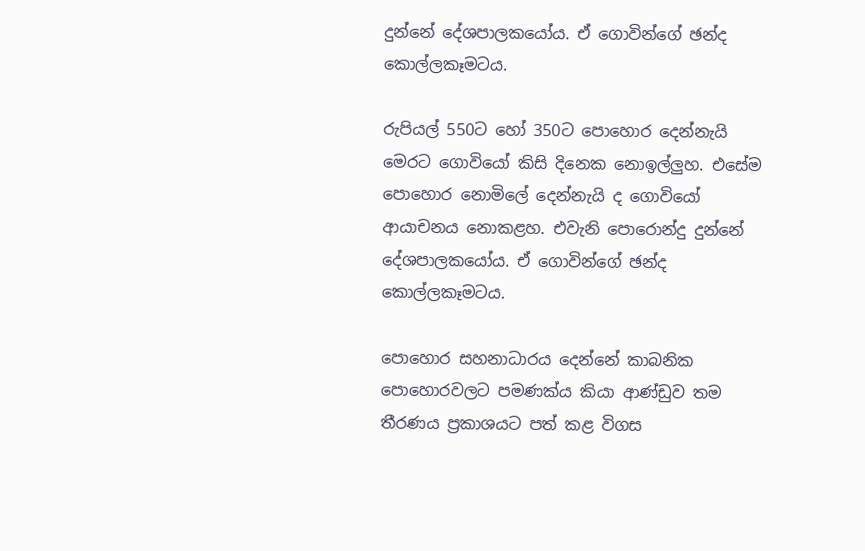දුන්නේ දේශපාලකයෝය. ඒ ගොවින්ගේ ඡන්ද කොල්ලකෑමටය.

රුපියල් 550ට හෝ 350ට පොහොර දෙන්නැයි මෙරට ගොවියෝ කිසි දිනෙක නොඉල්ලුහ. එසේම පොහොර නොමිලේ දෙන්නැයි ද ගොවියෝ ආයාචනය නොකළහ. එවැනි පොරොන්දු දුන්නේ දේශපාලකයෝය. ඒ ගොවින්ගේ ඡන්ද කොල්ලකෑමටය.

පොහොර සහනාධාරය දෙන්නේ කාබනික පොහොරවලට පමණක්ය කියා ආණ්ඩුව තම තීරණය ප්‍රකාශයට පත් කළ විගස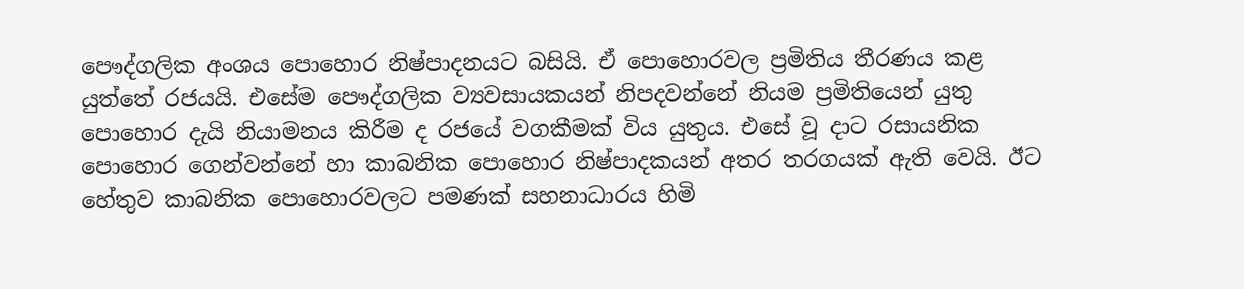පෞද්ගලික අංශය පොහොර නිෂ්පාදනයට බසියි. ඒ පොහොරවල ප්‍රමිතිය තීරණය කළ යුත්තේ රජයයි. එසේම පෞද්ගලික ව්‍යවසායකයන් නිපදවන්නේ නියම ප්‍රමිතියෙන් යුතු පොහොර දැයි නියාමනය කිරීම ද රජයේ වගකීමක් විය යුතුය. එසේ වූ දාට රසායනික පොහොර ගෙන්වන්නේ හා කාබනික පොහොර නිෂ්පාදකයන් අතර තරගයක් ඇති වෙයි. ඊට හේතුව කාබනික පොහොරවලට පමණක් සහනාධාරය හිමි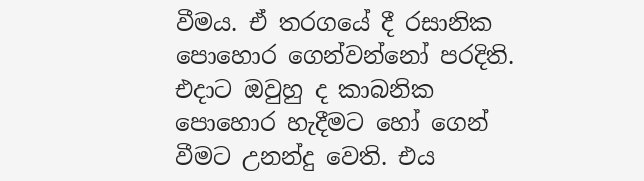වීමය. ඒ තරගයේ දී රසානික පොහොර ගෙන්වන්නෝ පරදිති. එදාට ඔවුහු ද කාබනික පොහොර හැදීමට හෝ ගෙන් වීමට උනන්දු වෙති. එය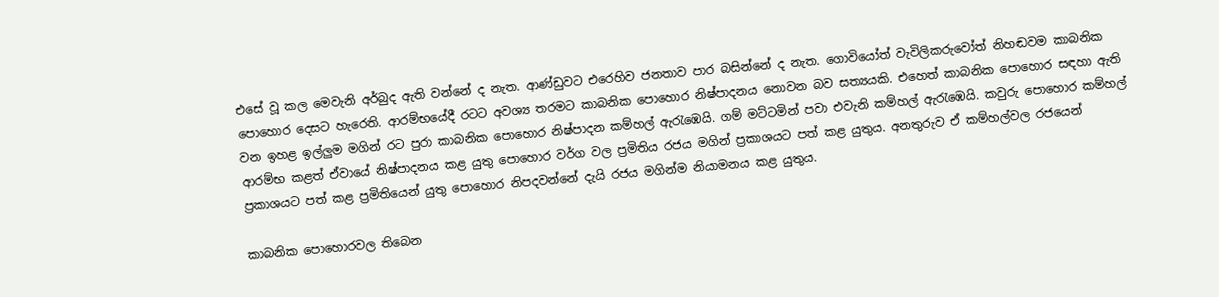එසේ වූ කල මෙවැනි අර්බුද ඇති වන්නේ ද නැත. ආණ්ඩුවට එරෙහිව ජනතාව පාර බසින්නේ ද නැත. ගොවියෝත් වැවිලිකරුවෝත් නිහඬවම කාබනික පොහොර දෙසට හැරෙති. ආරම්භයේදී රටට අවශ්‍ය තරමට කාබනික පොහොර නිෂ්පාදනය නොවන බව සත්‍යයකි. එහෙත් කාබනික පොහොර සඳහා ඇති වන ඉහළ ඉල්ලුම මගින් රට පුරා කාබනික පොහොර නිෂ්පාදන කම්හල් ඇරැඹෙයි. ගම් මට්ටමින් පවා එවැනි කම්හල් ඇරැඹෙයි. කවුරු පොහොර කම්හල් ආරම්භ කළත් ඒවායේ නිෂ්පාදනය කළ යුතු පොහොර වර්ග වල ප්‍රමිතිය රජය මගින් ප්‍රකාශයට පත් කළ යුතුය. අනතුරුව ඒ කම්හල්වල රජයෙන් ප්‍රකාශයට පත් කළ ප්‍රමිතියෙන් යුතු පොහොර නිපදවන්නේ දැයි රජය මගින්ම නියාමනය කළ යුතුය.

කාබනික පොහොරවල තිබෙන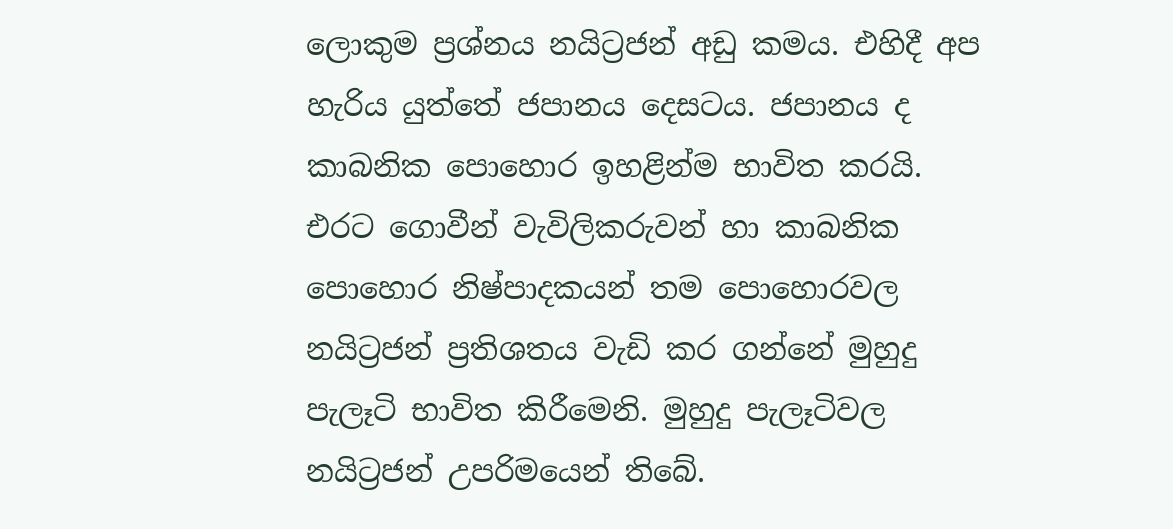ලොකුම ප්‍රශ්නය නයිට්‍රජන් අඩු කමය. එහිදී අප හැරිය යුත්තේ ජපානය දෙසටය. ජපානය ද කාබනික පොහොර ඉහළින්ම භාවිත කරයි. එරට ගොවීන් වැවිලිකරුවන් හා කාබනික පොහොර නිෂ්පාදකයන් තම පොහොරවල නයිට්‍රජන් ප්‍රතිශතය වැඩි කර ගන්නේ මුහුදු පැලෑටි භාවිත කිරීමෙනි. මුහුදු පැලෑටිවල නයිට්‍රජන් උපරිමයෙන් තිබේ.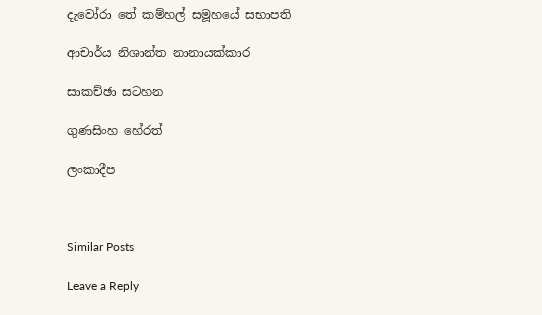දැවෝරා තේ කම්හල් සමූහයේ සභාපති

ආචාර්ය නිශාන්ත නානායක්කාර

සාකච්ඡා සටහන

ගුණසිංහ හේරත්

ලංකාදීප



Similar Posts

Leave a Reply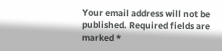Your email address will not be published. Required fields are marked *